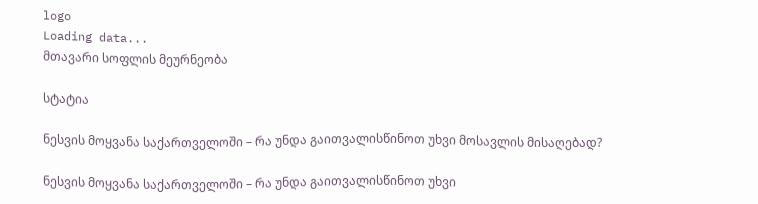logo
Loading data...
მთავარი სოფლის მეურნეობა

სტატია

ნესვის მოყვანა საქართველოში – რა უნდა გაითვალისწინოთ უხვი მოსავლის მისაღებად?

ნესვის მოყვანა საქართველოში – რა უნდა გაითვალისწინოთ უხვი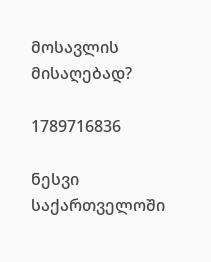მოსავლის მისაღებად?

1789716836

ნესვი საქართველოში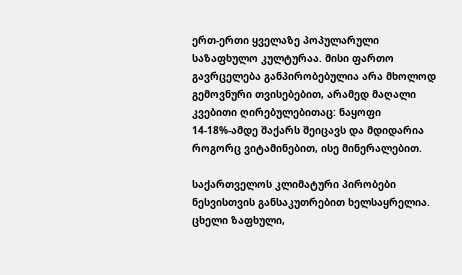ერთ-ერთი ყველაზე პოპულარული საზაფხულო კულტურაა. მისი ფართო გავრცელება განპირობებულია არა მხოლოდ გემოვნური თვისებებით, არამედ მაღალი კვებითი ღირებულებითაც: ნაყოფი 14-18%-ამდე შაქარს შეიცავს და მდიდარია როგორც ვიტამინებით, ისე მინერალებით.

საქართველოს კლიმატური პირობები ნესვისთვის განსაკუთრებით ხელსაყრელია. ცხელი ზაფხული,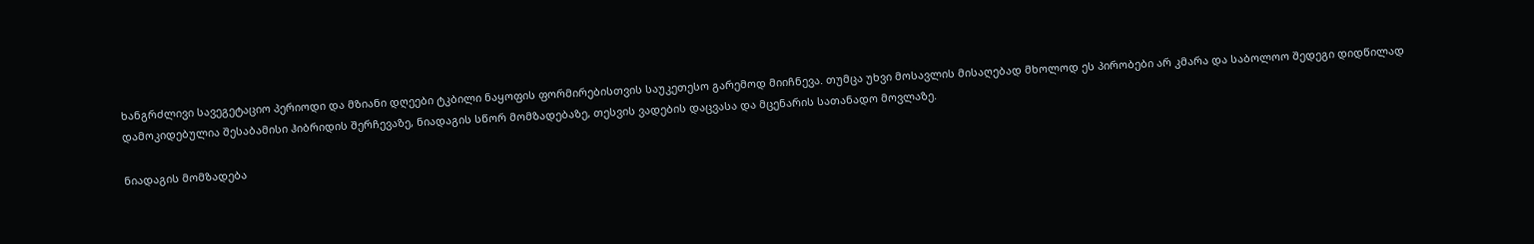ხანგრძლივი სავეგეტაციო პერიოდი და მზიანი დღეები ტკბილი ნაყოფის ფორმირებისთვის საუკეთესო გარემოდ მიიჩნევა. თუმცა უხვი მოსავლის მისაღებად მხოლოდ ეს პირობები არ კმარა და საბოლოო შედეგი დიდწილად დამოკიდებულია შესაბამისი ჰიბრიდის შერჩევაზე, ნიადაგის სწორ მომზადებაზე, თესვის ვადების დაცვასა და მცენარის სათანადო მოვლაზე.

ნიადაგის მომზადება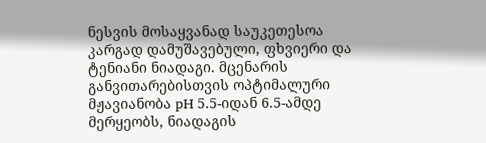ნესვის მოსაყვანად საუკეთესოა კარგად დამუშავებული, ფხვიერი და ტენიანი ნიადაგი. მცენარის განვითარებისთვის ოპტიმალური მჟავიანობა pH 5.5-იდან 6.5-ამდე მერყეობს, ნიადაგის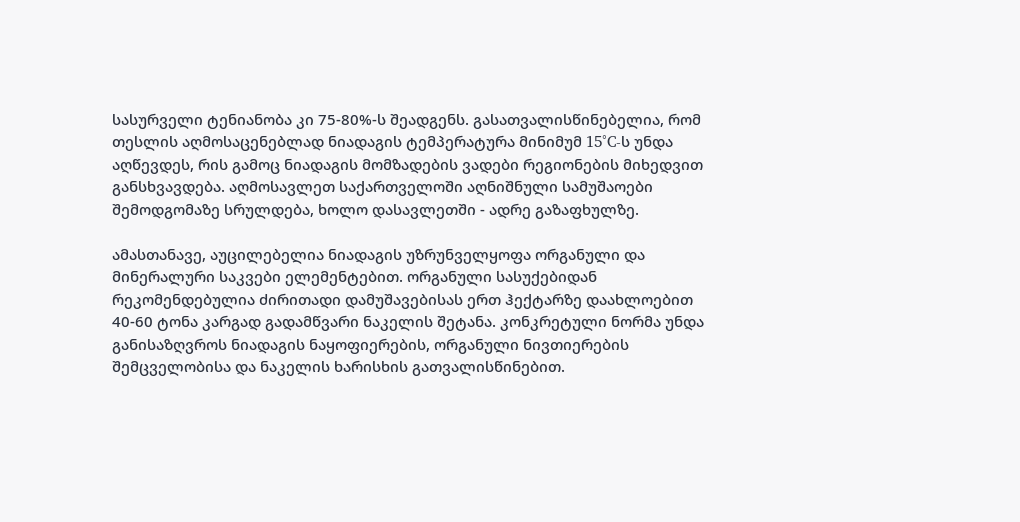სასურველი ტენიანობა კი 75-80%-ს შეადგენს. გასათვალისწინებელია, რომ თესლის აღმოსაცენებლად ნიადაგის ტემპერატურა მინიმუმ 15°C-ს უნდა აღწევდეს, რის გამოც ნიადაგის მომზადების ვადები რეგიონების მიხედვით განსხვავდება. აღმოსავლეთ საქართველოში აღნიშნული სამუშაოები შემოდგომაზე სრულდება, ხოლო დასავლეთში - ადრე გაზაფხულზე.

ამასთანავე, აუცილებელია ნიადაგის უზრუნველყოფა ორგანული და მინერალური საკვები ელემენტებით. ორგანული სასუქებიდან რეკომენდებულია ძირითადი დამუშავებისას ერთ ჰექტარზე დაახლოებით 40-60 ტონა კარგად გადამწვარი ნაკელის შეტანა. კონკრეტული ნორმა უნდა განისაზღვროს ნიადაგის ნაყოფიერების, ორგანული ნივთიერების შემცველობისა და ნაკელის ხარისხის გათვალისწინებით.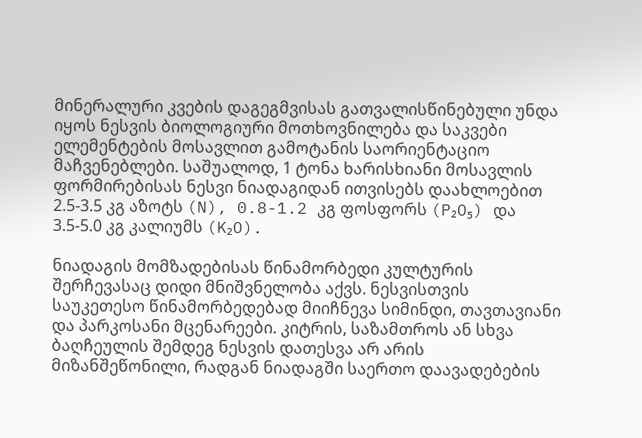მინერალური კვების დაგეგმვისას გათვალისწინებული უნდა იყოს ნესვის ბიოლოგიური მოთხოვნილება და საკვები ელემენტების მოსავლით გამოტანის საორიენტაციო მაჩვენებლები. საშუალოდ, 1 ტონა ხარისხიანი მოსავლის ფორმირებისას ნესვი ნიადაგიდან ითვისებს დაახლოებით 2.5-3.5 კგ აზოტს (N), 0.8-1.2 კგ ფოსფორს (P₂O₅) და 3.5-5.0 კგ კალიუმს (K₂O).

ნიადაგის მომზადებისას წინამორბედი კულტურის შერჩევასაც დიდი მნიშვნელობა აქვს. ნესვისთვის საუკეთესო წინამორბედებად მიიჩნევა სიმინდი, თავთავიანი და პარკოსანი მცენარეები. კიტრის, საზამთროს ან სხვა ბაღჩეულის შემდეგ ნესვის დათესვა არ არის მიზანშეწონილი, რადგან ნიადაგში საერთო დაავადებების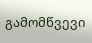გამომწვევი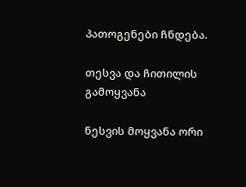პათოგენები ჩნდება.

თესვა და ჩითილის გამოყვანა

ნესვის მოყვანა ორი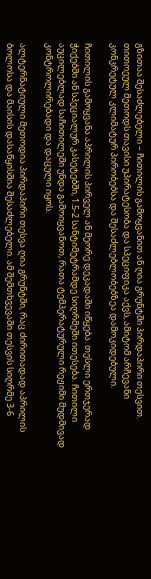გზითაა შესაძლებელი – ჩითილის გამოყვანით ან ღია გრუნტში პირდაპირი თესვით. თითოეულ მეთოდს თავისი უპირატესობა და სპეციფიკა აქვს, ამიტომ არჩევანი კონკრეტულ კლიმატურ პირობებსა და შესაძლებლობებზეა დამოკიდებული.

ჩითილის გამოყვანა აპრილის პირველ ან მეორე დეკადაში იწყება. თესლი ერთჯერად ჭიქებში ან სპეციალურ კასეტებში, 1.5-2 სანტიმეტრამდე სიღრმეში ითესება. ჩითილი აუცილებლად საჩითილეში უნდა გამოიყვანოთ, რათა ტემპერატურული რეჟიმი მუდმივად კონტროლირებადი და დაცული იყოს.

ალტერნატიული მეთოდია პირდაპირი თესვა ღია გრუნტში, რაც ძირითადად აპრილის ბოლოსა და მაისის დასაწყისშია შესაძლებელი. ამ შემთხვევაში თესვის სიღრმე 3-6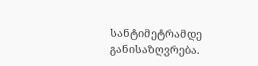სანტიმეტრამდე განისაზღვრება.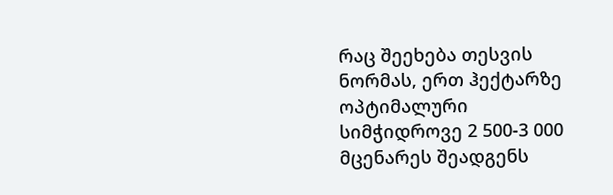რაც შეეხება თესვის ნორმას, ერთ ჰექტარზე ოპტიმალური სიმჭიდროვე 2 500-3 000 მცენარეს შეადგენს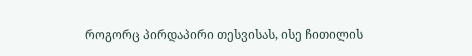როგორც პირდაპირი თესვისას, ისე ჩითილის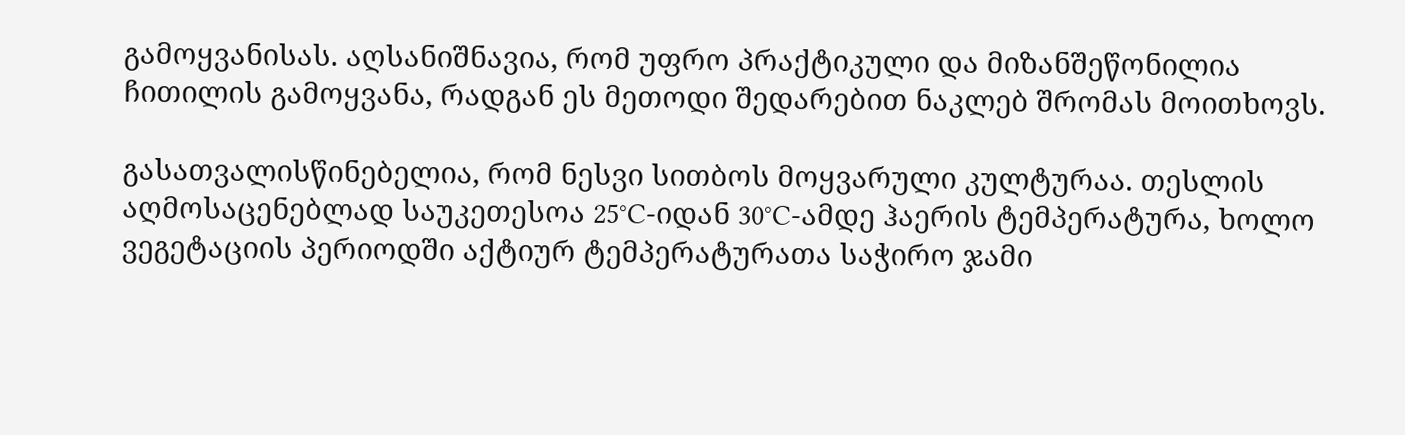გამოყვანისას. აღსანიშნავია, რომ უფრო პრაქტიკული და მიზანშეწონილია ჩითილის გამოყვანა, რადგან ეს მეთოდი შედარებით ნაკლებ შრომას მოითხოვს.

გასათვალისწინებელია, რომ ნესვი სითბოს მოყვარული კულტურაა. თესლის აღმოსაცენებლად საუკეთესოა 25°C-იდან 30°C-ამდე ჰაერის ტემპერატურა, ხოლო ვეგეტაციის პერიოდში აქტიურ ტემპერატურათა საჭირო ჯამი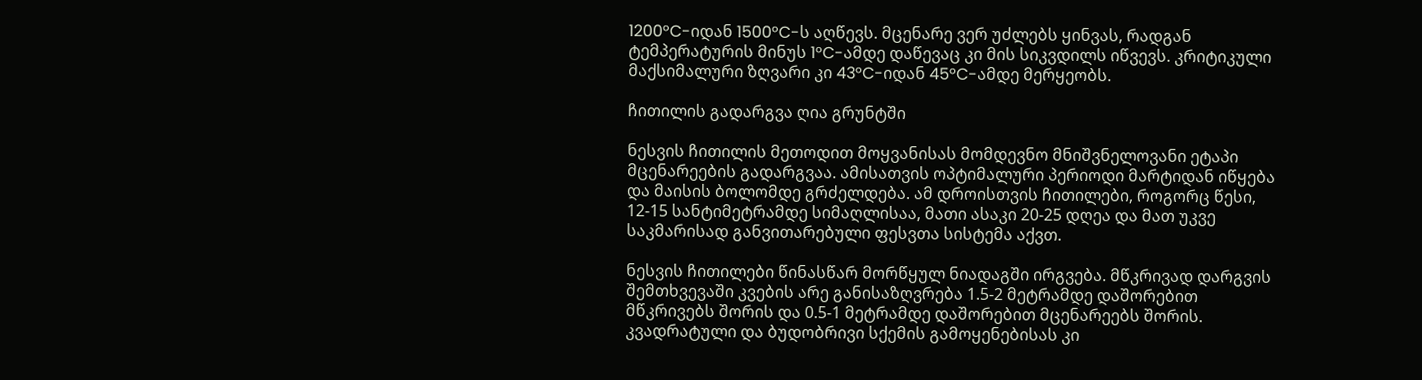1200°C-იდან 1500°C-ს აღწევს. მცენარე ვერ უძლებს ყინვას, რადგან ტემპერატურის მინუს 1°C-ამდე დაწევაც კი მის სიკვდილს იწვევს. კრიტიკული მაქსიმალური ზღვარი კი 43°C-იდან 45°C-ამდე მერყეობს.

ჩითილის გადარგვა ღია გრუნტში

ნესვის ჩითილის მეთოდით მოყვანისას მომდევნო მნიშვნელოვანი ეტაპი მცენარეების გადარგვაა. ამისათვის ოპტიმალური პერიოდი მარტიდან იწყება და მაისის ბოლომდე გრძელდება. ამ დროისთვის ჩითილები, როგორც წესი, 12-15 სანტიმეტრამდე სიმაღლისაა, მათი ასაკი 20-25 დღეა და მათ უკვე საკმარისად განვითარებული ფესვთა სისტემა აქვთ.

ნესვის ჩითილები წინასწარ მორწყულ ნიადაგში ირგვება. მწკრივად დარგვის შემთხვევაში კვების არე განისაზღვრება 1.5-2 მეტრამდე დაშორებით მწკრივებს შორის და 0.5-1 მეტრამდე დაშორებით მცენარეებს შორის. კვადრატული და ბუდობრივი სქემის გამოყენებისას კი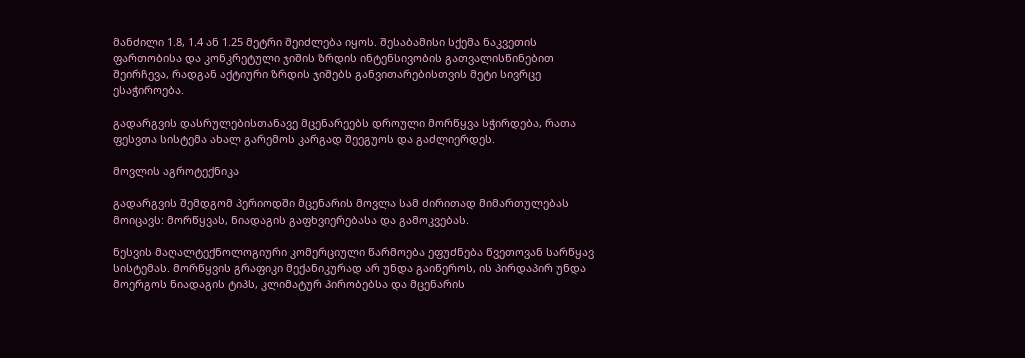მანძილი 1.8, 1.4 ან 1.25 მეტრი შეიძლება იყოს. შესაბამისი სქემა ნაკვეთის ფართობისა და კონკრეტული ჯიშის ზრდის ინტენსივობის გათვალისწინებით შეირჩევა, რადგან აქტიური ზრდის ჯიშებს განვითარებისთვის მეტი სივრცე ესაჭიროება.

გადარგვის დასრულებისთანავე მცენარეებს დროული მორწყვა სჭირდება, რათა ფესვთა სისტემა ახალ გარემოს კარგად შეეგუოს და გაძლიერდეს.

მოვლის აგროტექნიკა

გადარგვის შემდგომ პერიოდში მცენარის მოვლა სამ ძირითად მიმართულებას მოიცავს: მორწყვას, ნიადაგის გაფხვიერებასა და გამოკვებას.

ნესვის მაღალტექნოლოგიური კომერციული წარმოება ეფუძნება წვეთოვან სარწყავ სისტემას. მორწყვის გრაფიკი მექანიკურად არ უნდა გაიწეროს, ის პირდაპირ უნდა მოერგოს ნიადაგის ტიპს, კლიმატურ პირობებსა და მცენარის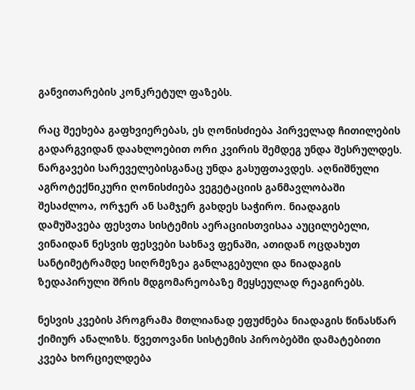განვითარების კონკრეტულ ფაზებს.

რაც შეეხება გაფხვიერებას, ეს ღონისძიება პირველად ჩითილების გადარგვიდან დაახლოებით ორი კვირის შემდეგ უნდა შესრულდეს. ნარგავები სარეველებისგანაც უნდა გასუფთავდეს. აღნიშნული აგროტექნიკური ღონისძიება ვეგეტაციის განმავლობაში შესაძლოა, ორჯერ ან სამჯერ გახდეს საჭირო. ნიადაგის დამუშავება ფესვთა სისტემის აერაციისთვისაა აუცილებელი, ვინაიდან ნესვის ფესვები სახნავ ფენაში, ათიდან ოცდახუთ სანტიმეტრამდე სიღრმეზეა განლაგებული და ნიადაგის ზედაპირული შრის მდგომარეობაზე მეყსეულად რეაგირებს.

ნესვის კვების პროგრამა მთლიანად ეფუძნება ნიადაგის წინასწარ ქიმიურ ანალიზს. წვეთოვანი სისტემის პირობებში დამატებითი კვება ხორციელდება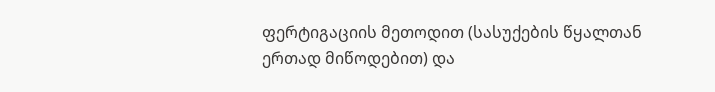ფერტიგაციის მეთოდით (სასუქების წყალთან ერთად მიწოდებით) და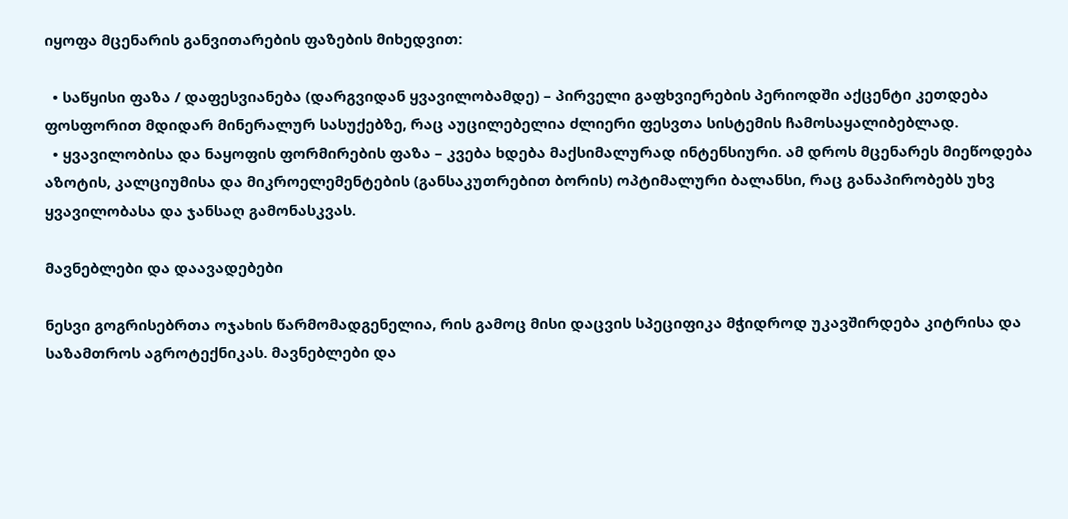იყოფა მცენარის განვითარების ფაზების მიხედვით:

  • საწყისი ფაზა / დაფესვიანება (დარგვიდან ყვავილობამდე) – პირველი გაფხვიერების პერიოდში აქცენტი კეთდება ფოსფორით მდიდარ მინერალურ სასუქებზე, რაც აუცილებელია ძლიერი ფესვთა სისტემის ჩამოსაყალიბებლად.
  • ყვავილობისა და ნაყოფის ფორმირების ფაზა – კვება ხდება მაქსიმალურად ინტენსიური. ამ დროს მცენარეს მიეწოდება აზოტის, კალციუმისა და მიკროელემენტების (განსაკუთრებით ბორის) ოპტიმალური ბალანსი, რაც განაპირობებს უხვ ყვავილობასა და ჯანსაღ გამონასკვას.

მავნებლები და დაავადებები

ნესვი გოგრისებრთა ოჯახის წარმომადგენელია, რის გამოც მისი დაცვის სპეციფიკა მჭიდროდ უკავშირდება კიტრისა და საზამთროს აგროტექნიკას. მავნებლები და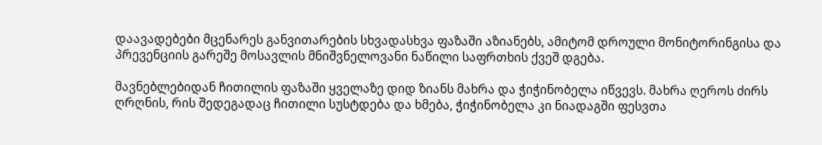დაავადებები მცენარეს განვითარების სხვადასხვა ფაზაში აზიანებს, ამიტომ დროული მონიტორინგისა და პრევენციის გარეშე მოსავლის მნიშვნელოვანი ნაწილი საფრთხის ქვეშ დგება.

მავნებლებიდან ჩითილის ფაზაში ყველაზე დიდ ზიანს მახრა და ჭიჭინობელა იწვევს. მახრა ღეროს ძირს ღრღნის, რის შედეგადაც ჩითილი სუსტდება და ხმება, ჭიჭინობელა კი ნიადაგში ფესვთა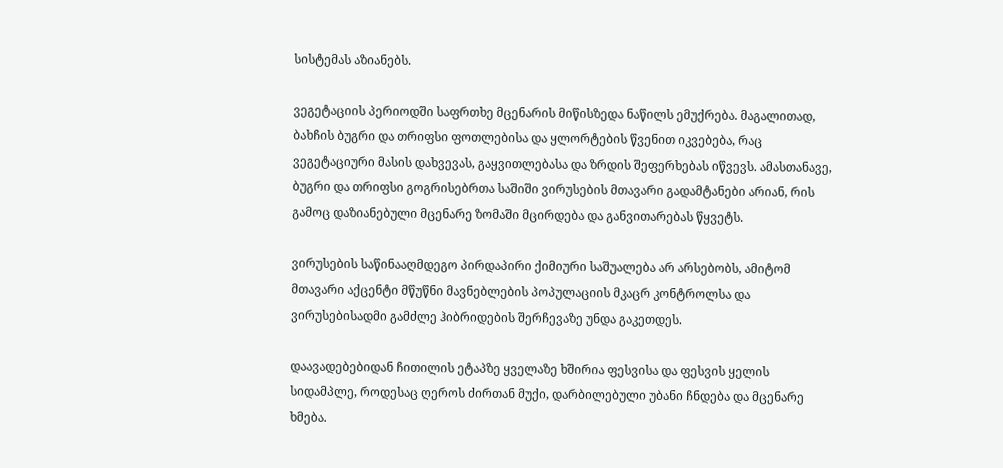სისტემას აზიანებს.

ვეგეტაციის პერიოდში საფრთხე მცენარის მიწისზედა ნაწილს ემუქრება. მაგალითად, ბახჩის ბუგრი და თრიფსი ფოთლებისა და ყლორტების წვენით იკვებება, რაც ვეგეტაციური მასის დახვევას, გაყვითლებასა და ზრდის შეფერხებას იწვევს. ამასთანავე, ბუგრი და თრიფსი გოგრისებრთა საშიში ვირუსების მთავარი გადამტანები არიან, რის გამოც დაზიანებული მცენარე ზომაში მცირდება და განვითარებას წყვეტს.

ვირუსების საწინააღმდეგო პირდაპირი ქიმიური საშუალება არ არსებობს, ამიტომ მთავარი აქცენტი მწუწნი მავნებლების პოპულაციის მკაცრ კონტროლსა და ვირუსებისადმი გამძლე ჰიბრიდების შერჩევაზე უნდა გაკეთდეს.

დაავადებებიდან ჩითილის ეტაპზე ყველაზე ხშირია ფესვისა და ფესვის ყელის სიდამპლე, როდესაც ღეროს ძირთან მუქი, დარბილებული უბანი ჩნდება და მცენარე ხმება.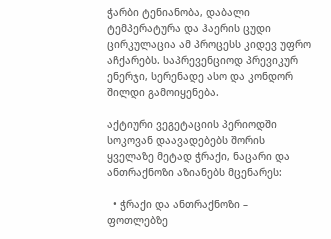ჭარბი ტენიანობა, დაბალი ტემპერატურა და ჰაერის ცუდი ცირკულაცია ამ პროცესს კიდევ უფრო აჩქარებს. საპრევენციოდ პრევიკურ ენერჯი, სერენადე ასო და კონდორ შილდი გამოიყენება.

აქტიური ვეგეტაციის პერიოდში სოკოვან დაავადებებს შორის ყველაზე მეტად ჭრაქი, ნაცარი და ანთრაქნოზი აზიანებს მცენარეს:

  • ჭრაქი და ანთრაქნოზი – ფოთლებზე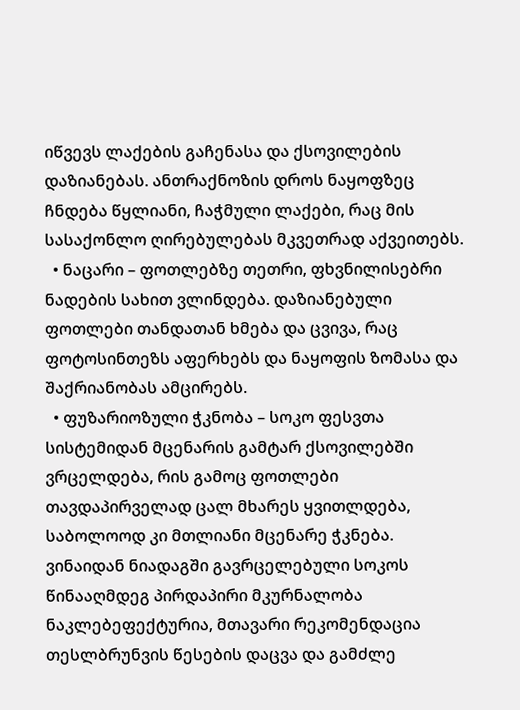იწვევს ლაქების გაჩენასა და ქსოვილების დაზიანებას. ანთრაქნოზის დროს ნაყოფზეც ჩნდება წყლიანი, ჩაჭმული ლაქები, რაც მის სასაქონლო ღირებულებას მკვეთრად აქვეითებს.
  • ნაცარი – ფოთლებზე თეთრი, ფხვნილისებრი ნადების სახით ვლინდება. დაზიანებული ფოთლები თანდათან ხმება და ცვივა, რაც ფოტოსინთეზს აფერხებს და ნაყოფის ზომასა და შაქრიანობას ამცირებს.
  • ფუზარიოზული ჭკნობა – სოკო ფესვთა სისტემიდან მცენარის გამტარ ქსოვილებში ვრცელდება, რის გამოც ფოთლები თავდაპირველად ცალ მხარეს ყვითლდება, საბოლოოდ კი მთლიანი მცენარე ჭკნება. ვინაიდან ნიადაგში გავრცელებული სოკოს წინააღმდეგ პირდაპირი მკურნალობა ნაკლებეფექტურია, მთავარი რეკომენდაცია თესლბრუნვის წესების დაცვა და გამძლე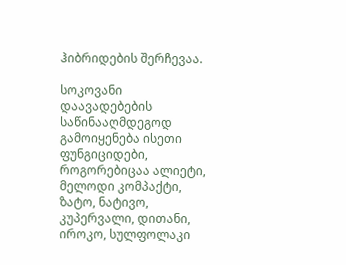ჰიბრიდების შერჩევაა.

სოკოვანი დაავადებების საწინააღმდეგოდ გამოიყენება ისეთი ფუნგიციდები, როგორებიცაა ალიეტი, მელოდი კომპაქტი, ზატო, ნატივო, კუპერვალი, დითანი, იროკო, სულფოლაკი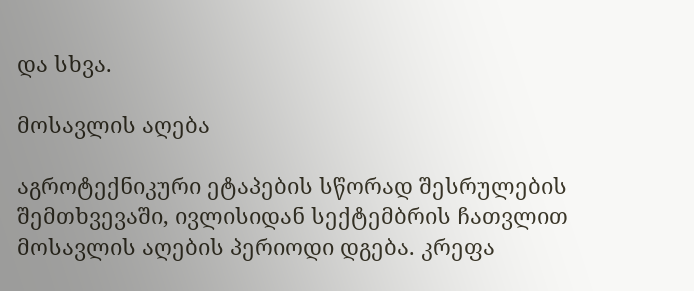და სხვა.

მოსავლის აღება

აგროტექნიკური ეტაპების სწორად შესრულების შემთხვევაში, ივლისიდან სექტემბრის ჩათვლით მოსავლის აღების პერიოდი დგება. კრეფა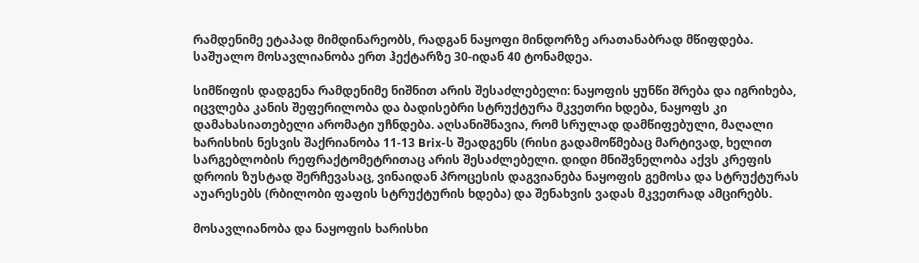რამდენიმე ეტაპად მიმდინარეობს, რადგან ნაყოფი მინდორზე არათანაბრად მწიფდება. საშუალო მოსავლიანობა ერთ ჰექტარზე 30-იდან 40 ტონამდეა.

სიმწიფის დადგენა რამდენიმე ნიშნით არის შესაძლებელი: ნაყოფის ყუნწი შრება და იგრიხება, იცვლება კანის შეფერილობა და ბადისებრი სტრუქტურა მკვეთრი ხდება, ნაყოფს კი დამახასიათებელი არომატი უჩნდება. აღსანიშნავია, რომ სრულად დამწიფებული, მაღალი ხარისხის ნესვის შაქრიანობა 11-13 Brix-ს შეადგენს (რისი გადამოწმებაც მარტივად, ხელით სარგებლობის რეფრაქტომეტრითაც არის შესაძლებელი. დიდი მნიშვნელობა აქვს კრეფის დროის ზუსტად შერჩევასაც, ვინაიდან პროცესის დაგვიანება ნაყოფის გემოსა და სტრუქტურას აუარესებს (რბილობი ფაფის სტრუქტურის ხდება) და შენახვის ვადას მკვეთრად ამცირებს.

მოსავლიანობა და ნაყოფის ხარისხი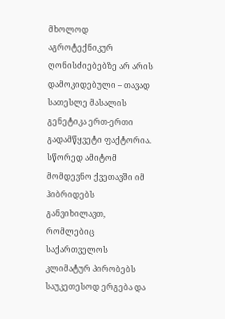მხოლოდ აგროტექნიკურ ღონისძიებებზე არ არის დამოკიდებული – თავად სათესლე მასალის გენეტიკა ერთ-ერთი გადამწყვეტი ფაქტორია. სწორედ ამიტომ მომდევნო ქვეთავში იმ ჰიბრიდებს განვიხილავთ, რომლებიც საქართველოს კლიმატურ პირობებს საუკეთესოდ ერგება და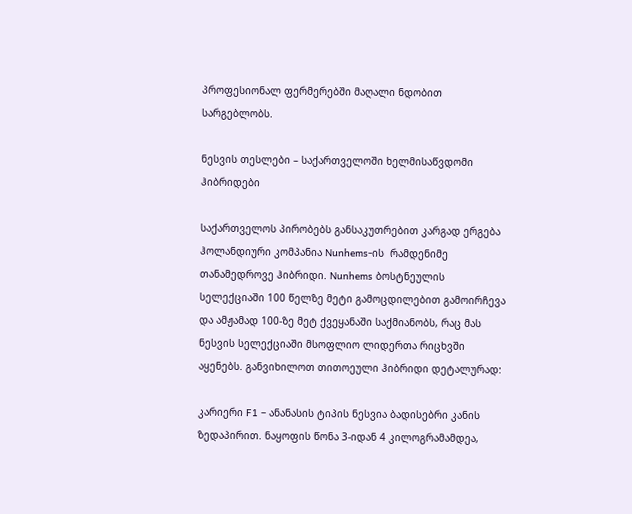პროფესიონალ ფერმერებში მაღალი ნდობით სარგებლობს.

ნესვის თესლები – საქართველოში ხელმისაწვდომი ჰიბრიდები

საქართველოს პირობებს განსაკუთრებით კარგად ერგება ჰოლანდიური კომპანია Nunhems-ის  რამდენიმე თანამედროვე ჰიბრიდი. Nunhems ბოსტნეულის სელექციაში 100 წელზე მეტი გამოცდილებით გამოირჩევა და ამჟამად 100-ზე მეტ ქვეყანაში საქმიანობს, რაც მას ნესვის სელექციაში მსოფლიო ლიდერთა რიცხვში აყენებს. განვიხილოთ თითოეული ჰიბრიდი დეტალურად:

კარიერი F1 – ანანასის ტიპის ნესვია ბადისებრი კანის ზედაპირით. ნაყოფის წონა 3-იდან 4 კილოგრამამდეა,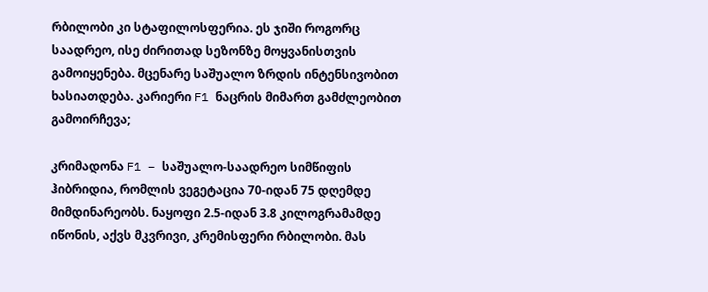რბილობი კი სტაფილოსფერია. ეს ჯიში როგორც საადრეო, ისე ძირითად სეზონზე მოყვანისთვის გამოიყენება. მცენარე საშუალო ზრდის ინტენსივობით ხასიათდება. კარიერი F1 ნაცრის მიმართ გამძლეობით გამოირჩევა;

კრიმადონა F1 – საშუალო-საადრეო სიმწიფის ჰიბრიდია, რომლის ვეგეტაცია 70-იდან 75 დღემდე მიმდინარეობს. ნაყოფი 2.5-იდან 3.8 კილოგრამამდე იწონის, აქვს მკვრივი, კრემისფერი რბილობი. მას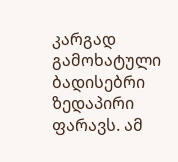კარგად გამოხატული ბადისებრი ზედაპირი ფარავს. ამ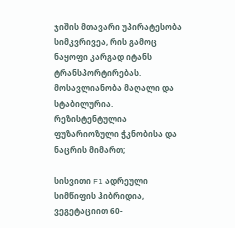ჯიშის მთავარი უპირატესობა სიმკვრივეა, რის გამოც ნაყოფი კარგად იტანს ტრანსპორტირებას. მოსავლიანობა მაღალი და სტაბილურია. რეზისტენტულია ფუზარიოზული ჭკნობისა და ნაცრის მიმართ;

სისვითი F1 ადრეული სიმწიფის ჰიბრიდია, ვეგეტაციით 60-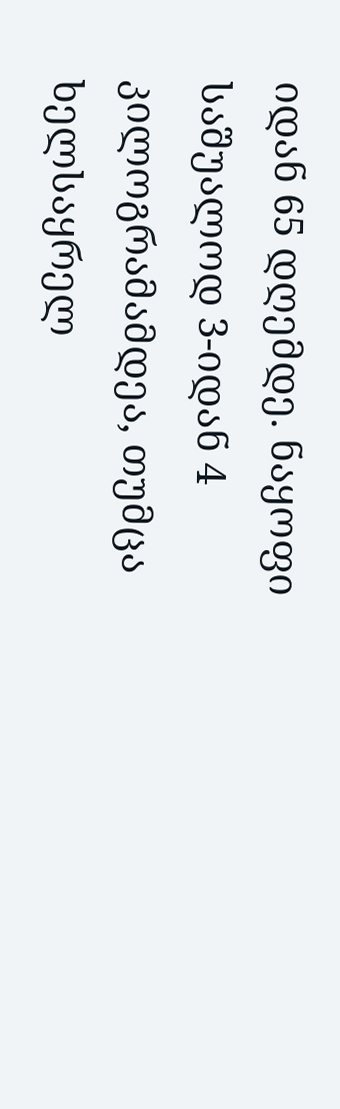იდან 65 დღემდე. ნაყოფი საშუალოდ 3-იდან 4 კილოგრამამდეა, თუმცა ხელსაყრელ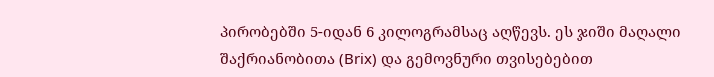პირობებში 5-იდან 6 კილოგრამსაც აღწევს. ეს ჯიში მაღალი შაქრიანობითა (Brix) და გემოვნური თვისებებით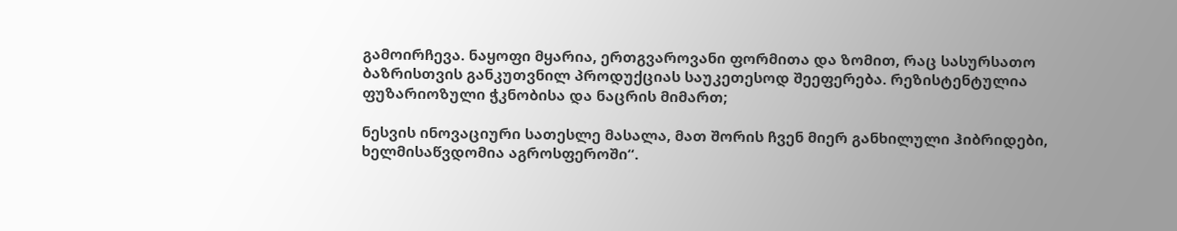გამოირჩევა. ნაყოფი მყარია, ერთგვაროვანი ფორმითა და ზომით, რაც სასურსათო ბაზრისთვის განკუთვნილ პროდუქციას საუკეთესოდ შეეფერება. რეზისტენტულია ფუზარიოზული ჭკნობისა და ნაცრის მიმართ;

ნესვის ინოვაციური სათესლე მასალა, მათ შორის ჩვენ მიერ განხილული ჰიბრიდები, ხელმისაწვდომია აგროსფეროში“.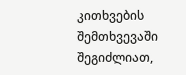კითხვების შემთხვევაში შეგიძლიათ,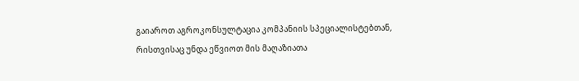გაიაროთ აგროკონსულტაცია კომპანიის სპეციალისტებთან, რისთვისაც უნდა ეწვიოთ მის მაღაზიათა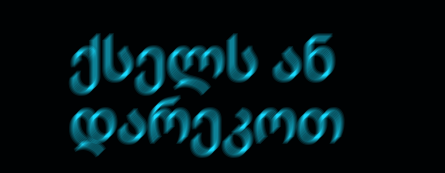ქსელს ან დარეკოთ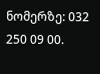ნომერზე: 032 250 09 00.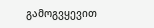გამოგვყევით